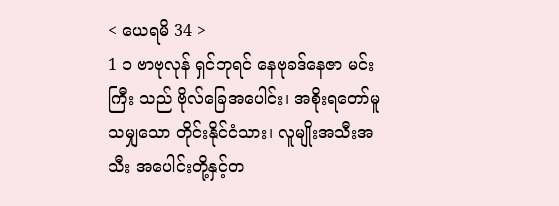< ယေရမိ 34 >
1 ၁ ဗာဗုလုန် ရှင်ဘုရင် နေဗုခဒ်နေဇာ မင်းကြီး သည် ဗိုလ်ခြေအပေါင်း၊ အစိုးရတော်မူသမျှသော တိုင်းနိုင်ငံသား၊ လူမျိုးအသီးအသီး အပေါင်းတို့နှင့်တ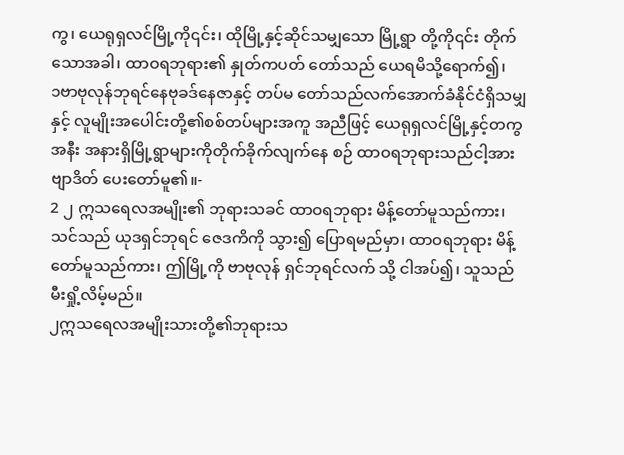ကွ၊ ယေရုရှလင်မြို့ကို၎င်း၊ ထိုမြို့နှင့်ဆိုင်သမျှသော မြို့ရွာ တို့ကို၎င်း တိုက်သောအခါ၊ ထာဝရဘုရား၏ နှုတ်ကပတ် တော်သည် ယေရမိသို့ရောက်၍၊
၁ဗာဗုလုန်ဘုရင်နေဗုခဒ်နေဇာနှင့် တပ်မ တော်သည်လက်အောက်ခံနိုင်ငံရှိသမျှနှင့် လူမျိုးအပေါင်းတို့၏စစ်တပ်များအကူ အညီဖြင့် ယေရုရှလင်မြို့နှင့်တကွအနီး အနားရှိမြို့ရွာများကိုတိုက်ခိုက်လျက်နေ စဉ် ထာဝရဘုရားသည်ငါ့အားဗျာဒိတ် ပေးတော်မူ၏။-
2 ၂ ဣသရေလအမျိုး၏ ဘုရားသခင် ထာဝရဘုရား မိန့်တော်မူသည်ကား၊ သင်သည် ယုဒရှင်ဘုရင် ဇေဒကိကို သွား၍ ပြောရမည်မှာ၊ ထာဝရဘုရား မိန့်တော်မူသည်ကား၊ ဤမြို့ကို ဗာဗုလုန် ရှင်ဘုရင်လက် သို့ ငါအပ်၍၊ သူသည် မီးရှို့လိမ့်မည်။
၂ဣသရေလအမျိုးသားတို့၏ဘုရားသ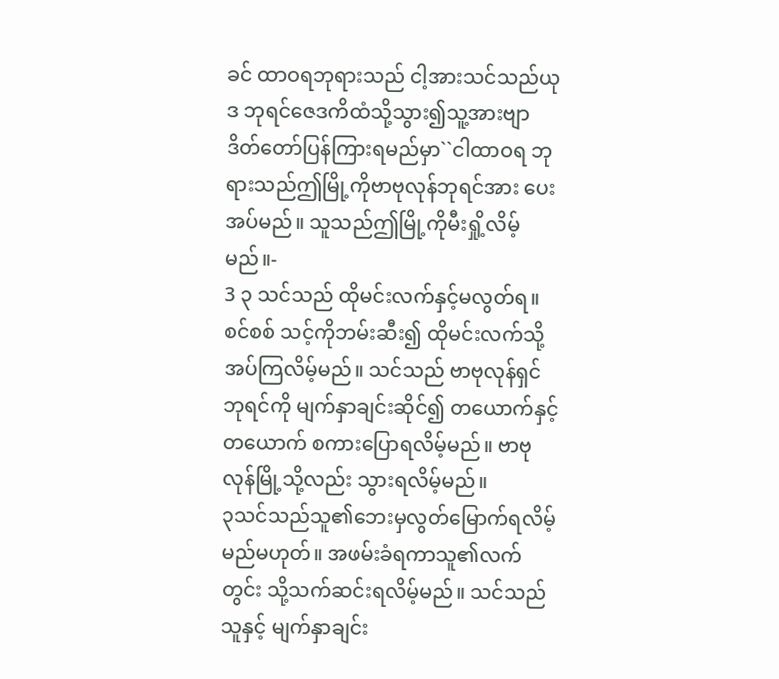ခင် ထာဝရဘုရားသည် ငါ့အားသင်သည်ယုဒ ဘုရင်ဇေဒကိထံသို့သွား၍သူ့အားဗျာ ဒိတ်တော်ပြန်ကြားရမည်မှာ``ငါထာဝရ ဘုရားသည်ဤမြို့ကိုဗာဗုလုန်ဘုရင်အား ပေးအပ်မည်။ သူသည်ဤမြို့ကိုမီးရှို့လိမ့်မည်။-
3 ၃ သင်သည် ထိုမင်းလက်နှင့်မလွတ်ရ။ စင်စစ် သင့်ကိုဘမ်းဆီး၍ ထိုမင်းလက်သို့ အပ်ကြလိမ့်မည်။ သင်သည် ဗာဗုလုန်ရှင်ဘုရင်ကို မျက်နှာချင်းဆိုင်၍ တယောက်နှင့်တယောက် စကားပြောရလိမ့်မည်။ ဗာဗုလုန်မြို့သို့လည်း သွားရလိမ့်မည်။
၃သင်သည်သူ၏ဘေးမှလွတ်မြောက်ရလိမ့် မည်မဟုတ်။ အဖမ်းခံရကာသူ၏လက်တွင်း သို့သက်ဆင်းရလိမ့်မည်။ သင်သည်သူနှင့် မျက်နှာချင်း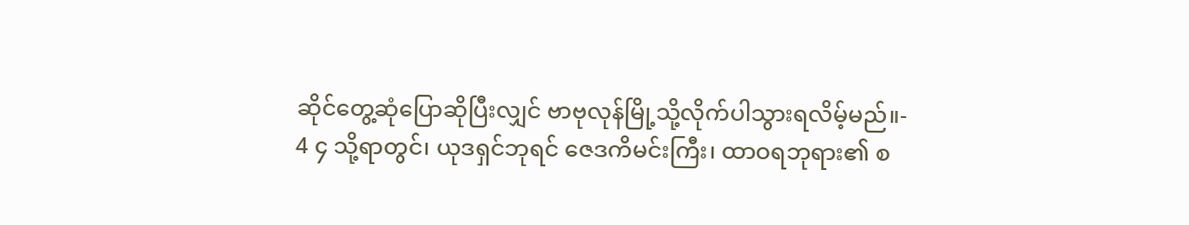ဆိုင်တွေ့ဆုံပြောဆိုပြီးလျှင် ဗာဗုလုန်မြို့သို့လိုက်ပါသွားရလိမ့်မည်။-
4 ၄ သို့ရာတွင်၊ ယုဒရှင်ဘုရင် ဇေဒကိမင်းကြီး၊ ထာဝရဘုရား၏ စ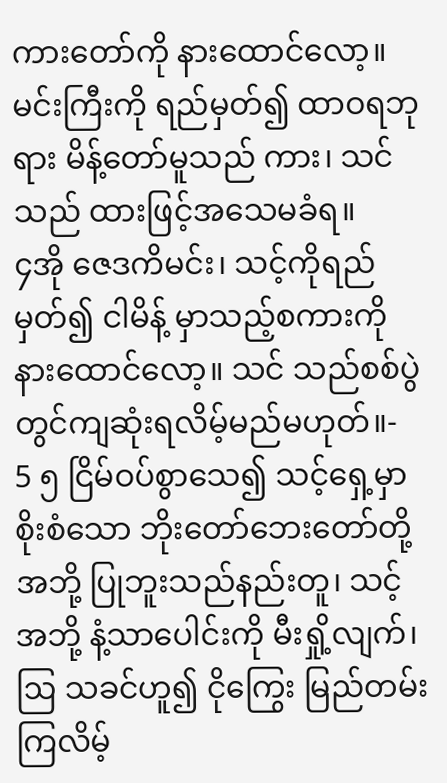ကားတော်ကို နားထောင်လော့။ မင်းကြီးကို ရည်မှတ်၍ ထာဝရဘုရား မိန့်တော်မူသည် ကား၊ သင်သည် ထားဖြင့်အသေမခံရ။
၄အို ဇေဒကိမင်း၊ သင့်ကိုရည်မှတ်၍ ငါမိန့် မှာသည့်စကားကိုနားထောင်လော့။ သင် သည်စစ်ပွဲတွင်ကျဆုံးရလိမ့်မည်မဟုတ်။-
5 ၅ ငြိမ်ဝပ်စွာသေ၍ သင့်ရှေ့မှာ စိုးစံသော ဘိုးတော်ဘေးတော်တို့အဘို့ ပြုဘူးသည်နည်းတူ၊ သင့် အဘို့ နံ့သာပေါင်းကို မီးရှို့လျက်၊ ဩ သခင်ဟူ၍ ငိုကြွေး မြည်တမ်းကြလိမ့်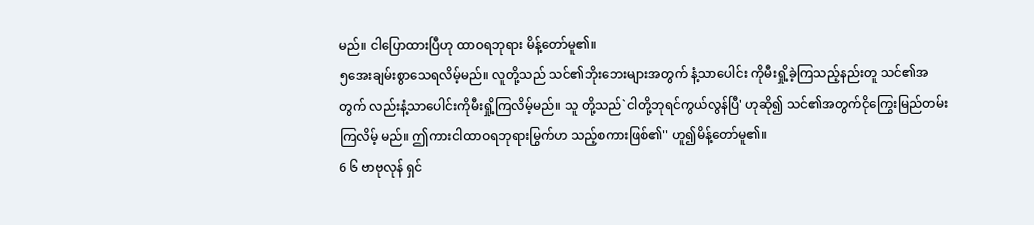မည်။ ငါပြောထားပြီဟု ထာဝရဘုရား မိန့်တော်မူ၏။
၅အေးချမ်းစွာသေရလိမ့်မည်။ လူတို့သည် သင်၏ဘိုးဘေးများအတွက် နံ့သာပေါင်း ကိုမီးရှို့ခဲ့ကြသည့်နည်းတူ သင်၏အတွက် လည်းနံ့သာပေါင်းကိုမီးရှို့ကြလိမ့်မည်။ သူ တို့သည်`ငါတို့ဘုရင်ကွယ်လွန်ပြီ' ဟုဆို၍ သင်၏အတွက်ငိုကြွေးမြည်တမ်းကြလိမ့် မည်။ ဤကားငါထာဝရဘုရားမြွက်ဟ သည့်စကားဖြစ်၏'' ဟူ၍မိန့်တော်မူ၏။
6 ၆ ဗာဗုလုန် ရှင်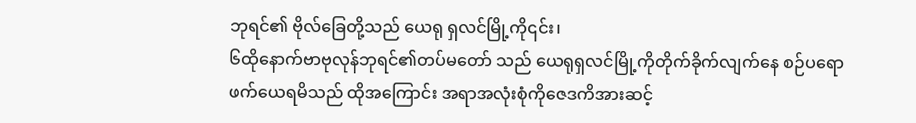ဘုရင်၏ ဗိုလ်ခြေတို့သည် ယေရု ရှလင်မြို့ကို၎င်း၊
၆ထိုနောက်ဗာဗုလုန်ဘုရင်၏တပ်မတော် သည် ယေရုရှလင်မြို့ကိုတိုက်ခိုက်လျက်နေ စဉ်ပရောဖက်ယေရမိသည် ထိုအကြောင်း အရာအလုံးစုံကိုဇေဒကိအားဆင့်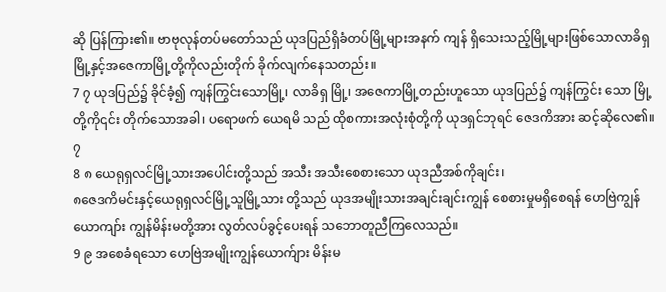ဆို ပြန်ကြား၏။ ဗာဗုလုန်တပ်မတော်သည် ယုဒပြည်ရှိခံတပ်မြို့များအနက် ကျန် ရှိသေးသည့်မြို့များဖြစ်သောလာခိရှ မြို့နှင့်အဇေကာမြို့တို့ကိုလည်းတိုက် ခိုက်လျက်နေသတည်း။
7 ၇ ယုဒပြည်၌ ခိုင်ခံ့၍ ကျန်ကြွင်းသောမြို့၊ လာခိရှ မြို့၊ အဇေကာမြို့တည်းဟူသော ယုဒပြည်၌ ကျန်ကြွင်း သော မြို့တို့ကို၎င်း တိုက်သောအခါ၊ ပရောဖက် ယေရမိ သည် ထိုစကားအလုံးစုံတို့ကို ယုဒရှင်ဘုရင် ဇေဒကိအား ဆင့်ဆိုလေ၏။
၇
8 ၈ ယေရုရှလင်မြို့သားအပေါင်းတို့သည် အသီး အသီးစေစားသော ယုဒညီအစ်ကိုချင်း၊
၈ဇေဒကိမင်းနှင့်ယေရုရှလင်မြို့သူမြို့သား တို့သည် ယုဒအမျိုးသားအချင်းချင်းကျွန် စေစားမှုမရှိစေရန် ဟေဗြဲကျွန်ယောကျာ်း ကျွန်မိန်းမတို့အား လွတ်လပ်ခွင့်ပေးရန် သဘောတူညီကြလေသည်။
9 ၉ အစေခံရသော ဟေဗြဲအမျိုးကျွန်ယောက်ျား မိန်းမ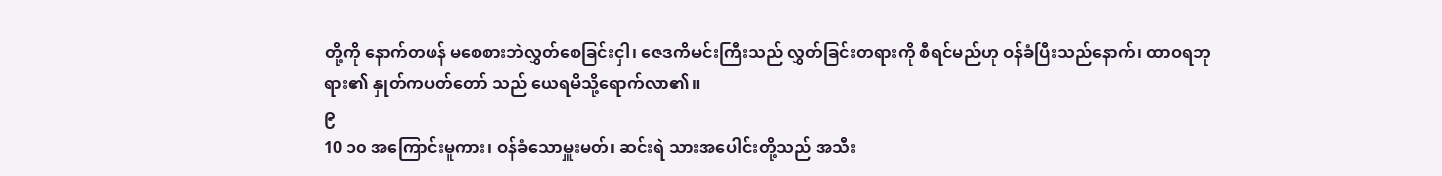တို့ကို နောက်တဖန် မစေစားဘဲလွှတ်စေခြင်းငှါ၊ ဇေဒကိမင်းကြီးသည် လွှတ်ခြင်းတရားကို စီရင်မည်ဟု ဝန်ခံပြီးသည်နောက်၊ ထာဝရဘုရား၏ နှုတ်ကပတ်တော် သည် ယေရမိသို့ရောက်လာ၏။
၉
10 ၁၀ အကြောင်းမူကား၊ ဝန်ခံသောမှူးမတ်၊ ဆင်းရဲ သားအပေါင်းတို့သည် အသီး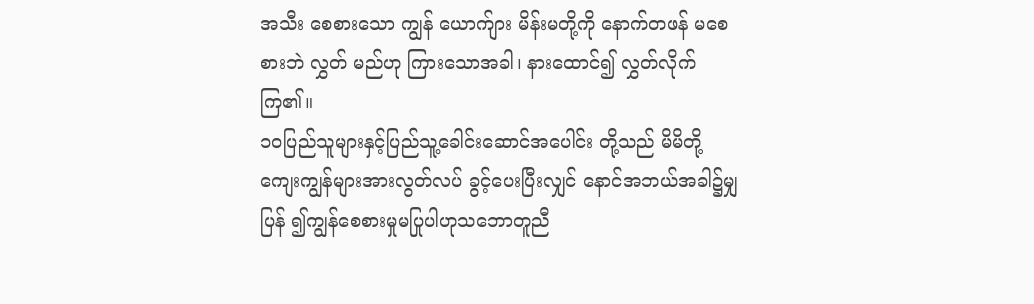အသီး စေစားသော ကျွန် ယောက်ျား မိန်းမတို့ကို နောက်တဖန် မစေစားဘဲ လွှတ် မည်ဟု ကြားသောအခါ၊ နားထောင်၍ လွှတ်လိုက်ကြ၏။
၁၀ပြည်သူများနှင့်ပြည်သူ့ခေါင်းဆောင်အပေါင်း တို့သည် မိမိတို့ကျေးကျွန်များအားလွတ်လပ် ခွင့်ပေးပြီးလျှင် နောင်အဘယ်အခါ၌မျှပြန် ၍ကျွန်စေစားမှုမပြုပါဟုသဘောတူညီ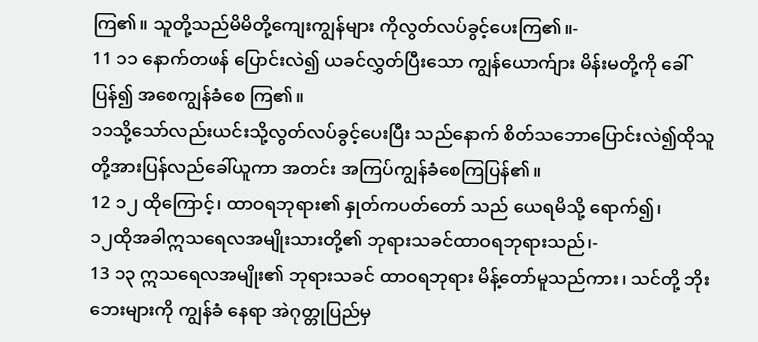ကြ၏။ သူတို့သည်မိမိတို့ကျေးကျွန်များ ကိုလွတ်လပ်ခွင့်ပေးကြ၏။-
11 ၁၁ နောက်တဖန် ပြောင်းလဲ၍ ယခင်လွှတ်ပြီးသော ကျွန်ယောက်ျား မိန်းမတို့ကို ခေါ်ပြန်၍ အစေကျွန်ခံစေ ကြ၏။
၁၁သို့သော်လည်းယင်းသို့လွတ်လပ်ခွင့်ပေးပြီး သည်နောက် စိတ်သဘောပြောင်းလဲ၍ထိုသူ တို့အားပြန်လည်ခေါ်ယူကာ အတင်း အကြပ်ကျွန်ခံစေကြပြန်၏။
12 ၁၂ ထိုကြောင့်၊ ထာဝရဘုရား၏ နှုတ်ကပတ်တော် သည် ယေရမိသို့ ရောက်၍၊
၁၂ထိုအခါဣသရေလအမျိုးသားတို့၏ ဘုရားသခင်ထာဝရဘုရားသည်၊-
13 ၁၃ ဣသရေလအမျိုး၏ ဘုရားသခင် ထာဝရဘုရား မိန့်တော်မူသည်ကား၊ သင်တို့ ဘိုးဘေးများကို ကျွန်ခံ နေရာ အဲဂုတ္တုပြည်မှ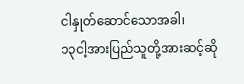ငါနှုတ်ဆောင်သောအခါ၊
၁၃ငါ့အားပြည်သူတို့အားဆင့်ဆို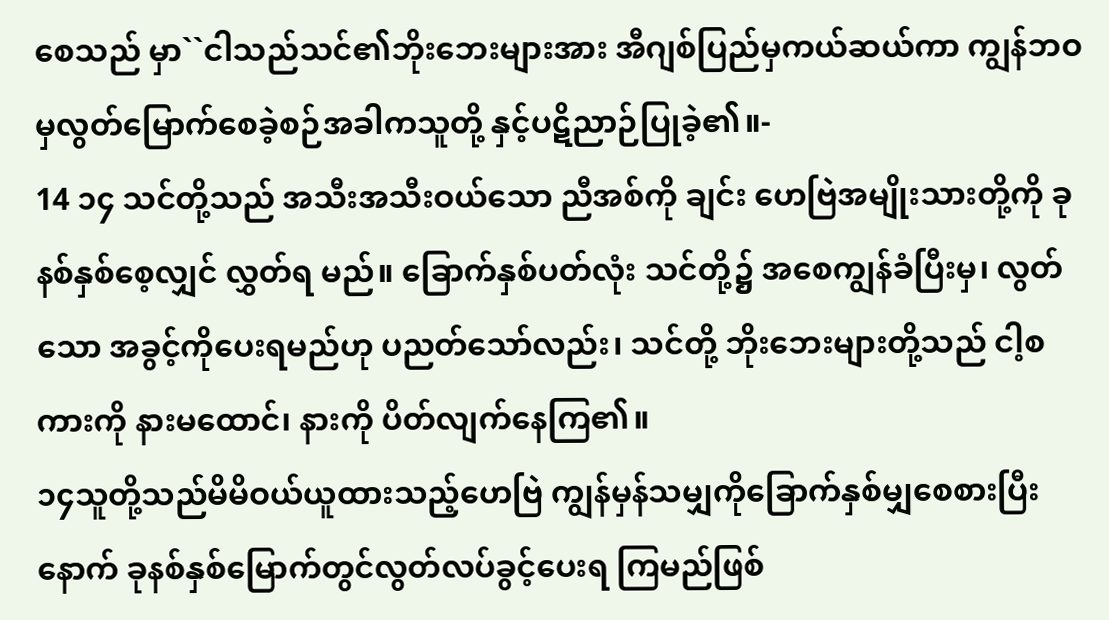စေသည် မှာ``ငါသည်သင်၏ဘိုးဘေးများအား အီဂျစ်ပြည်မှကယ်ဆယ်ကာ ကျွန်ဘဝ မှလွတ်မြောက်စေခဲ့စဉ်အခါကသူတို့ နှင့်ပဋိညာဉ်ပြုခဲ့၏။-
14 ၁၄ သင်တို့သည် အသီးအသီးဝယ်သော ညီအစ်ကို ချင်း ဟေဗြဲအမျိုးသားတို့ကို ခုနစ်နှစ်စေ့လျှင် လွှတ်ရ မည်။ ခြောက်နှစ်ပတ်လုံး သင်တို့၌ အစေကျွန်ခံပြီးမှ၊ လွတ်သော အခွင့်ကိုပေးရမည်ဟု ပညတ်သော်လည်း၊ သင်တို့ ဘိုးဘေးများတို့သည် ငါ့စကားကို နားမထောင်၊ နားကို ပိတ်လျက်နေကြ၏။
၁၄သူတို့သည်မိမိဝယ်ယူထားသည့်ဟေဗြဲ ကျွန်မှန်သမျှကိုခြောက်နှစ်မျှစေစားပြီး နောက် ခုနစ်နှစ်မြောက်တွင်လွတ်လပ်ခွင့်ပေးရ ကြမည်ဖြစ်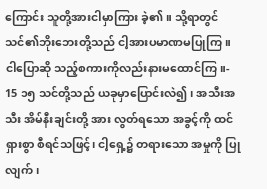ကြောင်း သူတို့အားငါမှာကြား ခဲ့၏။ သို့ရာတွင်သင်၏ဘိုးဘေးတို့သည် ငါ့အားပမာဏမပြုကြ။ ငါပြောဆို သည့်စကားကိုလည်းနားမထောင်ကြ။-
15 ၁၅ သင်တို့သည် ယခုမှာပြောင်းလဲ၍၊ အသီးအသီး အိမ်နီးချင်းတို့ အား လွတ်ရသော အခွင့်ကို ထင်ရှားစွာ စီရင်သဖြင့်၊ ငါ့ရှေ့၌ တရားသော အမှုကို ပြုလျက်၊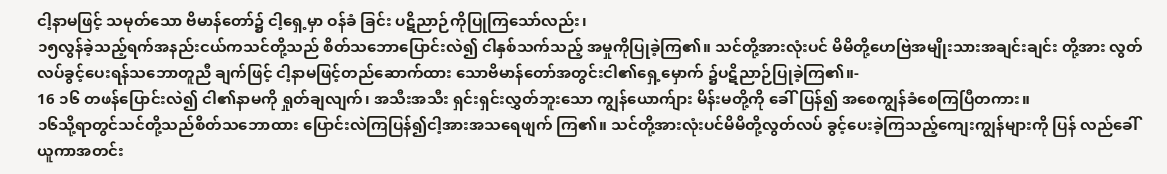ငါ့နာမဖြင့် သမုတ်သော ဗိမာန်တော်၌ ငါ့ရှေ့မှာ ဝန်ခံ ခြင်း ပဋိညာဉ်ကိုပြုကြသော်လည်း၊
၁၅လွန်ခဲ့သည့်ရက်အနည်းငယ်ကသင်တို့သည် စိတ်သဘောပြောင်းလဲ၍ ငါနှစ်သက်သည့် အမှုကိုပြုခဲ့ကြ၏။ သင်တို့အားလုံးပင် မိမိတို့ဟေဗြဲအမျိုးသားအချင်းချင်း တို့အား လွတ်လပ်ခွင့်ပေးရန်သဘောတူညီ ချက်ဖြင့် ငါ့နာမဖြင့်တည်ဆောက်ထား သောဗိမာန်တော်အတွင်းငါ၏ရှေ့မှောက် ၌ပဋိညာဉ်ပြုခဲ့ကြ၏။-
16 ၁၆ တဖန်ပြောင်းလဲ၍ ငါ၏နာမကို ရှုတ်ချလျက်၊ အသီးအသီး ရှင်းရှင်းလွှတ်ဘူးသော ကျွန်ယောက်ျား မိန်းမတို့ကို ခေါ်ပြန်၍ အစေကျွန်ခံစေကြပြီတကား။
၁၆သို့ရာတွင်သင်တို့သည်စိတ်သဘောထား ပြောင်းလဲကြပြန်၍ငါ့အားအသရေဖျက် ကြ၏။ သင်တို့အားလုံးပင်မိမိတို့လွတ်လပ် ခွင့်ပေးခဲ့ကြသည့်ကျေးကျွန်များကို ပြန် လည်ခေါ်ယူကာအတင်း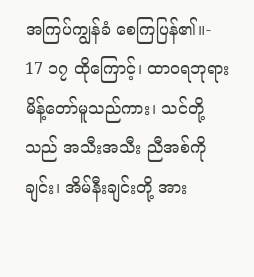အကြပ်ကျွန်ခံ စေကြပြန်၏။-
17 ၁၇ ထိုကြောင့်၊ ထာဝရဘုရား မိန့်တော်မူသည်ကား၊ သင်တို့သည် အသီးအသီး ညီအစ်ကိုချင်း၊ အိမ်နီးချင်းတို့ အား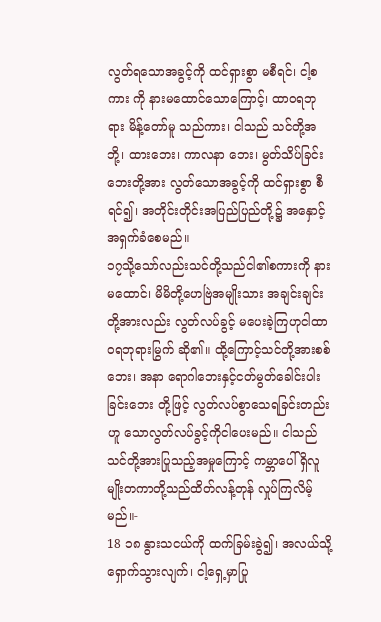လွတ်ရသောအခွင့်ကို ထင်ရှားစွာ မစီရင်၊ ငါ့စကား ကို နားမထောင်သောကြောင့်၊ ထာဝရဘုရား မိန့်တော်မူ သည်ကား၊ ငါသည် သင်တို့အဘို့၊ ထားဘေး၊ ကာလနာ ဘေး၊ မွတ်သိပ်ခြင်းဘေးတို့အား လွတ်သောအခွင့်ကို ထင်ရှားစွာ စီရင်၍၊ အတိုင်းတိုင်းအပြည်ပြည်တို့၌ အနှောင့်အရှက်ခံစေမည်။
၁၇သို့သော်လည်းသင်တို့သည်ငါ၏စကားကို နားမထောင်၊ မိမိတို့ဟေဗြဲအမျိုးသား အချင်းချင်းတို့အားလည်း လွတ်လပ်ခွင့် မပေးခဲ့ကြဟုငါထာဝရဘုရားမြွက် ဆို၏။ ထို့ကြောင့်သင်တို့အားစစ်ဘေး၊ အနာ ရောဂါဘေးနှင့်ငတ်မွတ်ခေါင်းပါးခြင်းဘေး တို့ဖြင့် လွတ်လပ်စွာသေရခြင်းတည်းဟူ သောလွတ်လပ်ခွင့်ကိုငါပေးမည်။ ငါသည် သင်တို့အားပြုသည့်အမှုကြောင့် ကမ္ဘာပေါ် ရှိလူမျိုးတကာတို့သည်ထိတ်လန့်တုန် လှုပ်ကြလိမ့်မည်။-
18 ၁၈ နွားသငယ်ကို ထက်ခြမ်းခွဲ၍၊ အလယ်သို့ ရှောက်သွားလျက်၊ ငါ့ရှေ့မှာပြု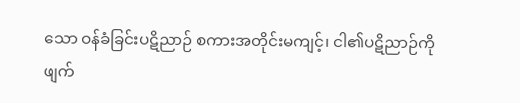သော ဝန်ခံခြင်းပဋိညာဉ် စကားအတိုင်းမကျင့်၊ ငါ၏ပဋိညာဉ်ကို ဖျက်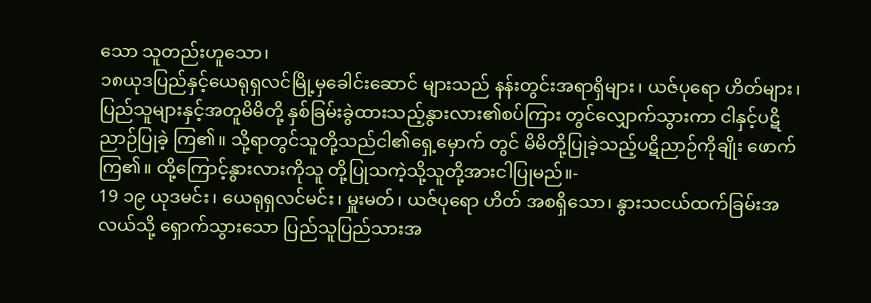သော သူတည်းဟူသော၊
၁၈ယုဒပြည်နှင့်ယေရုရှလင်မြို့မှခေါင်းဆောင် များသည် နန်းတွင်းအရာရှိများ၊ ယဇ်ပုရော ဟိတ်များ၊ ပြည်သူများနှင့်အတူမိမိတို့ နှစ်ခြမ်းခွဲထားသည့်နွားလား၏စပ်ကြား တွင်လျှောက်သွားကာ ငါနှင့်ပဋိညာဉ်ပြုခဲ့ ကြ၏။ သို့ရာတွင်သူတို့သည်ငါ၏ရှေ့မှောက် တွင် မိမိတို့ပြုခဲ့သည့်ပဋိညာဉ်ကိုချိုး ဖောက်ကြ၏။ ထို့ကြောင့်နွားလားကိုသူ တို့ပြုသကဲ့သို့သူတို့အားငါပြုမည်။-
19 ၁၉ ယုဒမင်း၊ ယေရုရှလင်မင်း၊ မှူးမတ်၊ ယဇ်ပုရော ဟိတ် အစရှိသော၊ နွားသငယ်ထက်ခြမ်းအလယ်သို့ ရှောက်သွားသော ပြည်သူပြည်သားအ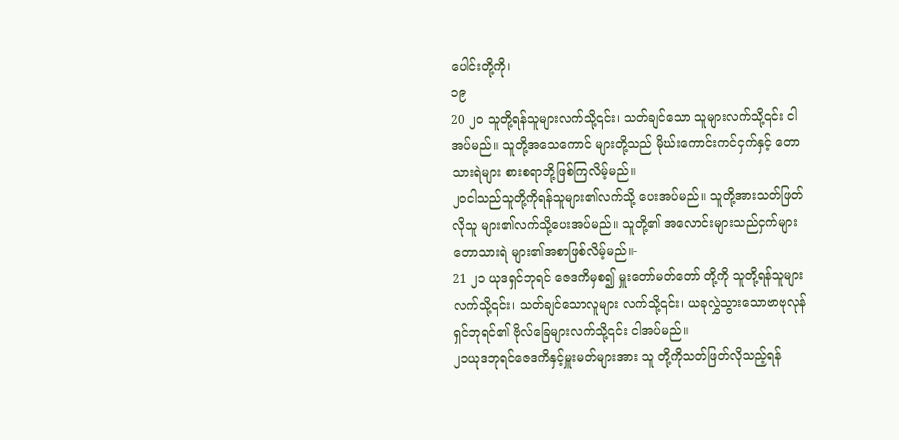ပေါင်းတို့ကို၊
၁၉
20 ၂၀ သူတို့ရန်သူများလက်သို့၎င်း၊ သတ်ချင်သော သူများလက်သို့၎င်း ငါအပ်မည်။ သူတို့အသေကောင် များတို့သည် မိုဃ်းကောင်းကင်ငှက်နှင့် တောသားရဲများ စားစရာဘို့ဖြစ်ကြလိမ့်မည်။
၂၀ငါသည်သူတို့ကိုရန်သူများ၏လက်သို့ ပေးအပ်မည်။ သူတို့အားသတ်ဖြတ်လိုသူ များ၏လက်သို့ပေးအပ်မည်။ သူတို့၏ အလောင်းများသည်ငှက်များတောသားရဲ များ၏အစာဖြစ်လိမ့်မည်။-
21 ၂၁ ယုဒရှင်ဘုရင် ဇေဒကိမှစ၍ မှူးတော်မတ်တော် တို့ကို သူတို့ရန်သူများလက်သို့၎င်း၊ သတ်ချင်သောလူများ လက်သို့၎င်း၊ ယခုလွှဲသွားသောဗာဗုလုန်ရှင်ဘုရင်၏ ဗိုလ်ခြေများလက်သို့၎င်း ငါအပ်မည်။
၂၁ယုဒဘုရင်ဇေဒကိနှင့်မှူးမတ်များအား သူ တို့ကိုသတ်ဖြတ်လိုသည့်ရန်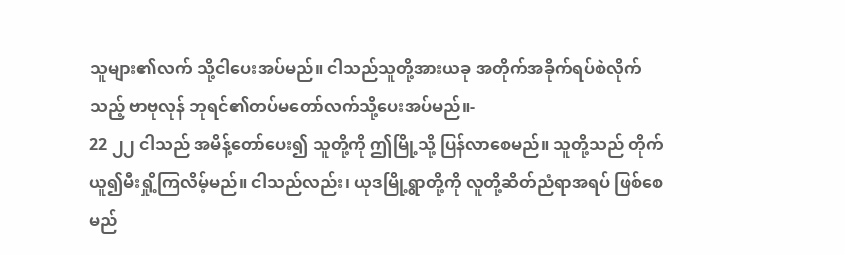သူများ၏လက် သို့ငါပေးအပ်မည်။ ငါသည်သူတို့အားယခု အတိုက်အခိုက်ရပ်စဲလိုက်သည့် ဗာဗုလုန် ဘုရင်၏တပ်မတော်လက်သို့ပေးအပ်မည်။-
22 ၂၂ ငါသည် အမိန့်တော်ပေး၍ သူတို့ကို ဤမြို့သို့ ပြန်လာစေမည်။ သူတို့သည် တိုက်ယူ၍မီးရှို့ကြလိမ့်မည်။ ငါသည်လည်း၊ ယုဒမြို့ရွာတို့ကို လူတို့ဆိတ်ညံရာအရပ် ဖြစ်စေမည်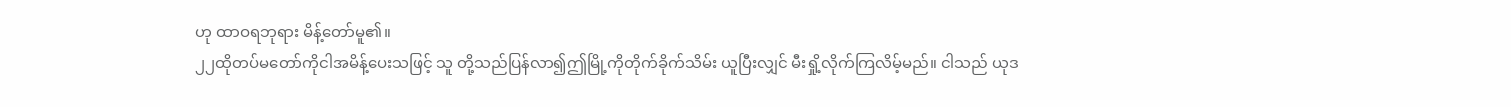ဟု ထာဝရဘုရား မိန့်တော်မူ၏။
၂၂ထိုတပ်မတော်ကိုငါအမိန့်ပေးသဖြင့် သူ တို့သည်ပြန်လာ၍ဤမြို့ကိုတိုက်ခိုက်သိမ်း ယူပြီးလျှင် မီးရှို့လိုက်ကြလိမ့်မည်။ ငါသည် ယုဒ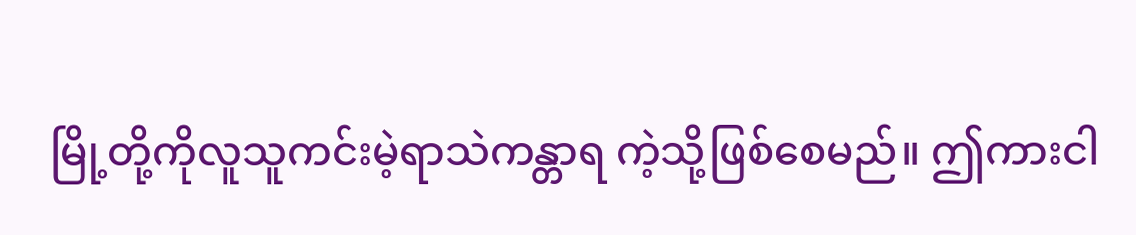မြို့တို့ကိုလူသူကင်းမဲ့ရာသဲကန္တာရ ကဲ့သို့ဖြစ်စေမည်။ ဤကားငါ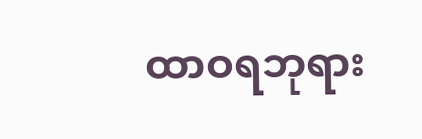ထာဝရဘုရား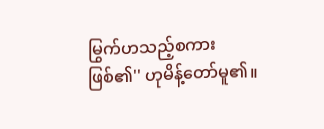မြွက်ဟသည့်စကားဖြစ်၏'' ဟုမိန့်တော်မူ၏။